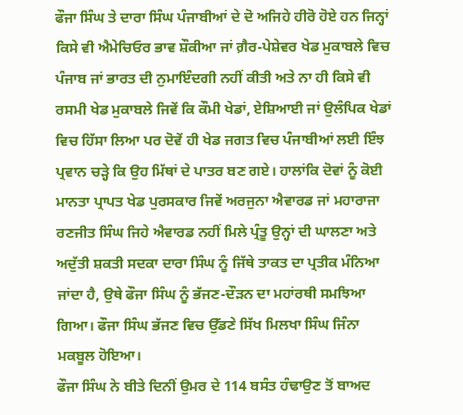ਫੌਜਾ ਸਿੰਘ ਤੇ ਦਾਰਾ ਸਿੰਘ ਪੰਜਾਬੀਆਂ ਦੇ ਦੋ ਅਜਿਹੇ ਹੀਰੋ ਹੋਏ ਹਨ ਜਿਨ੍ਹਾਂ ਕਿਸੇ ਵੀ ਐਮੇਚਿਓਰ ਭਾਵ ਸ਼ੌਕੀਆ ਜਾਂ ਗ਼ੈਰ-ਪੇਸ਼ੇਵਰ ਖੇਡ ਮੁਕਾਬਲੇ ਵਿਚ ਪੰਜਾਬ ਜਾਂ ਭਾਰਤ ਦੀ ਨੁਮਾਇੰਦਗੀ ਨਹੀਂ ਕੀਤੀ ਅਤੇ ਨਾ ਹੀ ਕਿਸੇ ਵੀ ਰਸਮੀ ਖੇਡ ਮੁਕਾਬਲੇ ਜਿਵੇਂ ਕਿ ਕੌਮੀ ਖੇਡਾਂ, ਏਸ਼ਿਆਈ ਜਾਂ ਉਲੰਪਿਕ ਖੇਡਾਂ ਵਿਚ ਹਿੱਸਾ ਲਿਆ ਪਰ ਦੋਵੇਂ ਹੀ ਖੇਡ ਜਗਤ ਵਿਚ ਪੰਜਾਬੀਆਂ ਲਈ ਇੰਝ ਪ੍ਰਵਾਨ ਚੜ੍ਹੇ ਕਿ ਉਹ ਮਿੱਥਾਂ ਦੇ ਪਾਤਰ ਬਣ ਗਏ। ਹਾਲਾਂਕਿ ਦੋਵਾਂ ਨੂੰ ਕੋਈ ਮਾਨਤਾ ਪ੍ਰਾਪਤ ਖੇਡ ਪੁਰਸਕਾਰ ਜਿਵੇਂ ਅਰਜੁਨਾ ਐਵਾਰਡ ਜਾਂ ਮਹਾਰਾਜਾ ਰਣਜੀਤ ਸਿੰਘ ਜਿਹੇ ਐਵਾਰਡ ਨਹੀਂ ਮਿਲੇ ਪ੍ਰੰਤੂ ਉਨ੍ਹਾਂ ਦੀ ਘਾਲਣਾ ਅਤੇ ਅਦੁੱਤੀ ਸ਼ਕਤੀ ਸਦਕਾ ਦਾਰਾ ਸਿੰਘ ਨੂੰ ਜਿੱਥੇ ਤਾਕਤ ਦਾ ਪ੍ਰਤੀਕ ਮੰਨਿਆ ਜਾਂਦਾ ਹੈ, ਉਥੇ ਫੌਜਾ ਸਿੰਘ ਨੂੰ ਭੱਜਣ-ਦੌੜਨ ਦਾ ਮਹਾਂਰਥੀ ਸਮਝਿਆ ਗਿਆ। ਫੌਜਾ ਸਿੰਘ ਭੱਜਣ ਵਿਚ ਉੱਡਣੇ ਸਿੱਖ ਮਿਲਖਾ ਸਿੰਘ ਜਿੰਨਾ ਮਕਬੂਲ ਹੋਇਆ।
ਫੌਜਾ ਸਿੰਘ ਨੇ ਬੀਤੇ ਦਿਨੀਂ ਉਮਰ ਦੇ 114 ਬਸੰਤ ਹੰਢਾਉਣ ਤੋਂ ਬਾਅਦ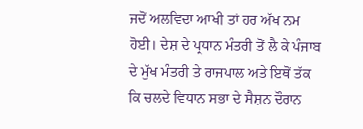ਜਦੋਂ ਅਲਵਿਦਾ ਆਖੀ ਤਾਂ ਹਰ ਅੱਖ ਨਮ ਹੋਈ। ਦੇਸ਼ ਦੇ ਪ੍ਰਧਾਨ ਮੰਤਰੀ ਤੋਂ ਲੈ ਕੇ ਪੰਜਾਬ ਦੇ ਮੁੱਖ ਮੰਤਰੀ ਤੇ ਰਾਜਪਾਲ ਅਤੇ ਇਥੋਂ ਤੱਕ ਕਿ ਚਲਦੇ ਵਿਧਾਨ ਸਭਾ ਦੇ ਸੈਸ਼ਨ ਦੌਰਾਨ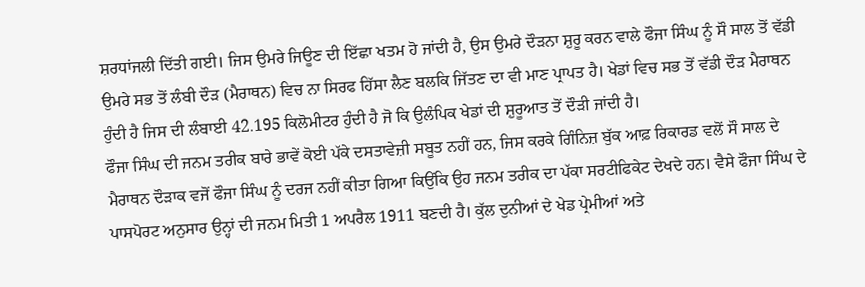ਸ਼ਰਧਾਂਜਲੀ ਦਿੱਤੀ ਗਈ। ਜਿਸ ਉਮਰੇ ਜਿਊਣ ਦੀ ਇੱਛਾ ਖਤਮ ਹੋ ਜਾਂਦੀ ਹੈ, ਉਸ ਉਮਰੇ ਦੌੜਨਾ ਸ਼ੁਰੂ ਕਰਨ ਵਾਲੇ ਫੌਜਾ ਸਿੰਘ ਨੂੰ ਸੌ ਸਾਲ ਤੋਂ ਵੱਡੀ ਉਮਰੇ ਸਭ ਤੋਂ ਲੰਬੀ ਦੌੜ (ਮੈਰਾਥਨ) ਵਿਚ ਨਾ ਸਿਰਫ ਹਿੱਸਾ ਲੈਣ ਬਲਕਿ ਜਿੱਤਣ ਦਾ ਵੀ ਮਾਣ ਪ੍ਰਾਪਤ ਹੈ। ਖੇਡਾਂ ਵਿਚ ਸਭ ਤੋਂ ਵੱਡੀ ਦੌੜ ਮੈਰਾਥਨ ਹੁੰਦੀ ਹੈ ਜਿਸ ਦੀ ਲੰਬਾਈ 42.195 ਕਿਲੋਮੀਟਰ ਹੁੰਦੀ ਹੈ ਜੋ ਕਿ ਉਲੰਪਿਕ ਖੇਡਾਂ ਦੀ ਸ਼ੁਰੂਆਤ ਤੋਂ ਦੌੜੀ ਜਾਂਦੀ ਹੈ।
ਫੌਜਾ ਸਿੰਘ ਦੀ ਜਨਮ ਤਰੀਕ ਬਾਰੇ ਭਾਵੇਂ ਕੋਈ ਪੱਕੇ ਦਸਤਾਵੇਜ਼ੀ ਸਬੂਤ ਨਹੀਂ ਹਨ, ਜਿਸ ਕਰਕੇ ਗਿੰਨਿਜ਼ ਬੁੱਕ ਆਫ਼ ਰਿਕਾਰਡ ਵਲੋਂ ਸੌ ਸਾਲ ਦੇ ਮੈਰਾਥਨ ਦੌੜਾਕ ਵਜੋਂ ਫੌਜਾ ਸਿੰਘ ਨੂੰ ਦਰਜ ਨਹੀਂ ਕੀਤਾ ਗਿਆ ਕਿਉਂਕਿ ਉਹ ਜਨਮ ਤਰੀਕ ਦਾ ਪੱਕਾ ਸਰਟੀਫਿਕੇਟ ਦੇਖਦੇ ਹਨ। ਵੈਸੇ ਫੌਜਾ ਸਿੰਘ ਦੇ ਪਾਸਪੋਰਟ ਅਨੁਸਾਰ ਉਨ੍ਹਾਂ ਦੀ ਜਨਮ ਮਿਤੀ 1 ਅਪਰੈਲ 1911 ਬਣਦੀ ਹੈ। ਕੁੱਲ ਦੁਨੀਆਂ ਦੇ ਖੇਡ ਪ੍ਰੇਮੀਆਂ ਅਤੇ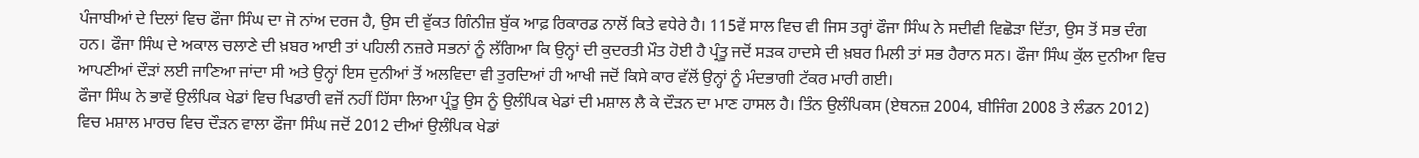ਪੰਜਾਬੀਆਂ ਦੇ ਦਿਲਾਂ ਵਿਚ ਫੌਜਾ ਸਿੰਘ ਦਾ ਜੋ ਨਾਂਅ ਦਰਜ ਹੈ, ਉਸ ਦੀ ਵੁੱਕਤ ਗਿੰਨੀਜ਼ ਬੁੱਕ ਆਫ਼ ਰਿਕਾਰਡ ਨਾਲੋਂ ਕਿਤੇ ਵਧੇਰੇ ਹੈ। 115ਵੇਂ ਸਾਲ ਵਿਚ ਵੀ ਜਿਸ ਤਰ੍ਹਾਂ ਫੌਜਾ ਸਿੰਘ ਨੇ ਸਦੀਵੀ ਵਿਛੋੜਾ ਦਿੱਤਾ, ਉਸ ਤੋਂ ਸਭ ਦੰਗ ਹਨ। ਫੌਜਾ ਸਿੰਘ ਦੇ ਅਕਾਲ ਚਲਾਣੇ ਦੀ ਖ਼ਬਰ ਆਈ ਤਾਂ ਪਹਿਲੀ ਨਜ਼ਰੇ ਸਭਨਾਂ ਨੂੰ ਲੱਗਿਆ ਕਿ ਉਨ੍ਹਾਂ ਦੀ ਕੁਦਰਤੀ ਮੌਤ ਹੋਈ ਹੈ ਪ੍ਰੰਤੂ ਜਦੋਂ ਸੜਕ ਹਾਦਸੇ ਦੀ ਖ਼ਬਰ ਮਿਲੀ ਤਾਂ ਸਭ ਹੈਰਾਨ ਸਨ। ਫੌਜਾ ਸਿੰਘ ਕੁੱਲ ਦੁਨੀਆ ਵਿਚ ਆਪਣੀਆਂ ਦੌੜਾਂ ਲਈ ਜਾਣਿਆ ਜਾਂਦਾ ਸੀ ਅਤੇ ਉਨ੍ਹਾਂ ਇਸ ਦੁਨੀਆਂ ਤੋਂ ਅਲਵਿਦਾ ਵੀ ਤੁਰਦਿਆਂ ਹੀ ਆਖੀ ਜਦੋਂ ਕਿਸੇ ਕਾਰ ਵੱਲੋਂ ਉਨ੍ਹਾਂ ਨੂੰ ਮੰਦਭਾਗੀ ਟੱਕਰ ਮਾਰੀ ਗਈ।
ਫੌਜਾ ਸਿੰਘ ਨੇ ਭਾਵੇਂ ਉਲੰਪਿਕ ਖੇਡਾਂ ਵਿਚ ਖਿਡਾਰੀ ਵਜੋਂ ਨਹੀਂ ਹਿੱਸਾ ਲਿਆ ਪ੍ਰੰਤੂ ਉਸ ਨੂੰ ਉਲੰਪਿਕ ਖੇਡਾਂ ਦੀ ਮਸ਼ਾਲ ਲੈ ਕੇ ਦੌੜਨ ਦਾ ਮਾਣ ਹਾਸਲ ਹੈ। ਤਿੰਨ ਉਲੰਪਿਕਸ (ਏਥਨਜ਼ 2004, ਬੀਜਿੰਗ 2008 ਤੇ ਲੰਡਨ 2012) ਵਿਚ ਮਸ਼ਾਲ ਮਾਰਚ ਵਿਚ ਦੌੜਨ ਵਾਲਾ ਫੌਜਾ ਸਿੰਘ ਜਦੋਂ 2012 ਦੀਆਂ ਉਲੰਪਿਕ ਖੇਡਾਂ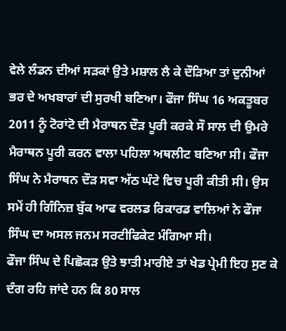ਵੇਲੇ ਲੰਡਨ ਦੀਆਂ ਸੜਕਾਂ ਉਤੇ ਮਸ਼ਾਲ ਲੈ ਕੇ ਦੌੜਿਆ ਤਾਂ ਦੁਨੀਆਂ ਭਰ ਦੇ ਅਖਬਾਰਾਂ ਦੀ ਸੁਰਖੀ ਬਣਿਆ। ਫੌਜਾ ਸਿੰਘ 16 ਅਕਤੂਬਰ 2011 ਨੂੰ ਟੋਰਾਂਟੋ ਦੀ ਮੈਰਾਥਨ ਦੌੜ ਪੂਰੀ ਕਰਕੇ ਸੌ ਸਾਲ ਦੀ ਉਮਰੇ ਮੈਰਾਥਨ ਪੂਰੀ ਕਰਨ ਵਾਲਾ ਪਹਿਲਾ ਅਥਲੀਟ ਬਣਿਆ ਸੀ। ਫੌਜਾ ਸਿੰਘ ਨੇ ਮੈਰਾਥਨ ਦੌੜ ਸਵਾ ਅੱਠ ਘੰਟੇ ਵਿਚ ਪੂਰੀ ਕੀਤੀ ਸੀ। ਉਸ ਸਮੇਂ ਹੀ ਗਿੰਨਿਜ਼ ਬੁੱਕ ਆਫ ਵਰਲਡ ਰਿਕਾਰਡ ਵਾਲਿਆਂ ਨੇ ਫੌਜਾ ਸਿੰਘ ਦਾ ਅਸਲ ਜਨਮ ਸਰਟੀਫਿਕੇਟ ਮੰਗਿਆ ਸੀ।
ਫੌਜਾ ਸਿੰਘ ਦੇ ਪਿਛੋਕੜ ਉਤੇ ਝਾਤੀ ਮਾਰੀਏ ਤਾਂ ਖੇਡ ਪ੍ਰੇਮੀ ਇਹ ਸੁਣ ਕੇ ਦੰਗ ਰਹਿ ਜਾਂਦੇ ਹਨ ਕਿ 80 ਸਾਲ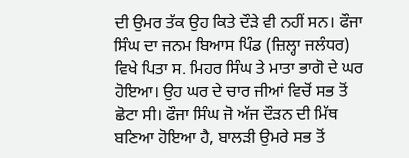ਦੀ ਉਮਰ ਤੱਕ ਉਹ ਕਿਤੇ ਦੌੜੇ ਵੀ ਨਹੀਂ ਸਨ। ਫੌਜਾ ਸਿੰਘ ਦਾ ਜਨਮ ਬਿਆਸ ਪਿੰਡ (ਜ਼ਿਲ੍ਹਾ ਜਲੰਧਰ) ਵਿਖੇ ਪਿਤਾ ਸ. ਮਿਹਰ ਸਿੰਘ ਤੇ ਮਾਤਾ ਭਾਗੋ ਦੇ ਘਰ ਹੋਇਆ। ਉਹ ਘਰ ਦੇ ਚਾਰ ਜੀਆਂ ਵਿਚੋਂ ਸਭ ਤੋਂ ਛੋਟਾ ਸੀ। ਫੌਜਾ ਸਿੰਘ ਜੋ ਅੱਜ ਦੌੜਨ ਦੀ ਮਿੱਥ ਬਣਿਆ ਹੋਇਆ ਹੈ, ਬਾਲੜੀ ਉਮਰੇ ਸਭ ਤੋਂ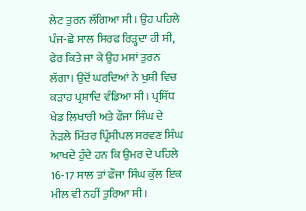ਲੇਟ ਤੁਰਨ ਲੱਗਿਆ ਸੀ। ਉਹ ਪਹਿਲੇ ਪੰਜ-ਛੇ ਸਾਲ ਸਿਰਫ ਰਿੜ੍ਹਦਾ ਹੀ ਸੀ, ਫੇਰ ਕਿਤੇ ਜਾ ਕੇ ਉਹ ਮਸਾਂ ਤੁਰਨ ਲੱਗਾ। ਉਦੋਂ ਘਰਦਿਆਂ ਨੇ ਖੁਸ਼ੀ ਵਿਚ ਕੜਾਹ ਪ੍ਰਸ਼ਾਦਿ ਵੰਡਿਆ ਸੀ। ਪ੍ਰਸਿੱਧ ਖੇਡ ਲਿਖਾਰੀ ਅਤੇ ਫੌਜਾ ਸਿੰਘ ਦੇ ਨੇੜਲੇ ਮਿੱਤਰ ਪ੍ਰਿੰਸੀਪਲ ਸਰਵਣ ਸਿੰਘ ਆਖਦੇ ਹੁੰਦੇ ਹਨ ਕਿ ਉਮਰ ਦੇ ਪਹਿਲੇ 16-17 ਸਾਲ ਤਾਂ ਫੌਜਾ ਸਿੰਘ ਕੁੱਲ ਇਕ ਮੀਲ ਵੀ ਨਹੀਂ ਤੁਰਿਆ ਸੀ।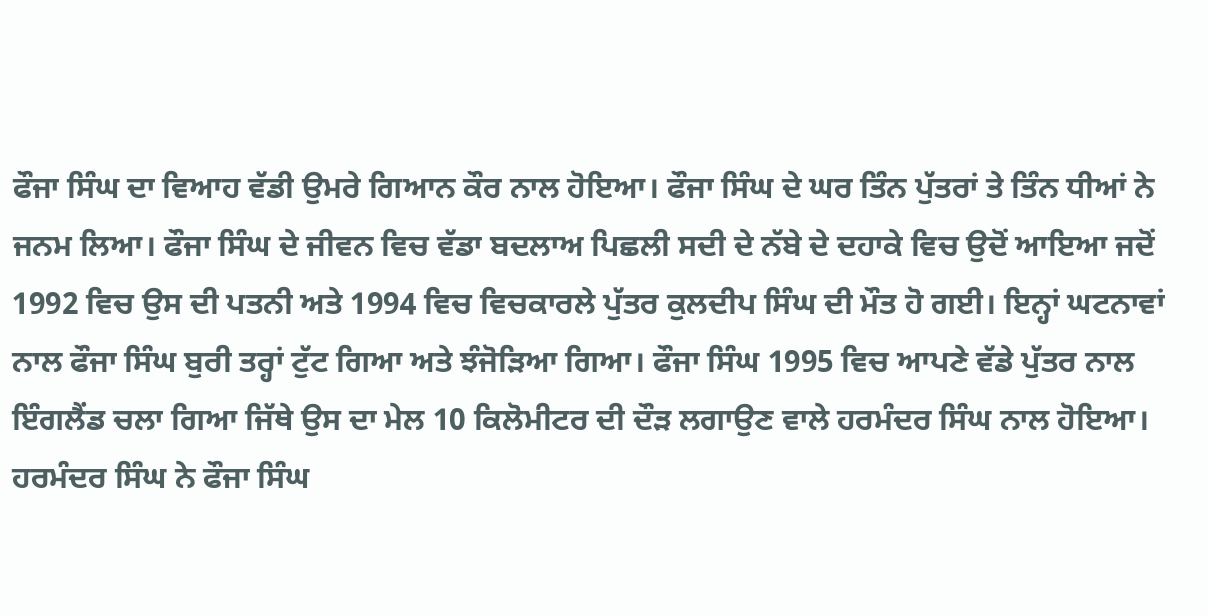ਫੌਜਾ ਸਿੰਘ ਦਾ ਵਿਆਹ ਵੱਡੀ ਉਮਰੇ ਗਿਆਨ ਕੌਰ ਨਾਲ ਹੋਇਆ। ਫੌਜਾ ਸਿੰਘ ਦੇ ਘਰ ਤਿੰਨ ਪੁੱਤਰਾਂ ਤੇ ਤਿੰਨ ਧੀਆਂ ਨੇ ਜਨਮ ਲਿਆ। ਫੌਜਾ ਸਿੰਘ ਦੇ ਜੀਵਨ ਵਿਚ ਵੱਡਾ ਬਦਲਾਅ ਪਿਛਲੀ ਸਦੀ ਦੇ ਨੱਬੇ ਦੇ ਦਹਾਕੇ ਵਿਚ ਉਦੋਂ ਆਇਆ ਜਦੋਂ 1992 ਵਿਚ ਉਸ ਦੀ ਪਤਨੀ ਅਤੇ 1994 ਵਿਚ ਵਿਚਕਾਰਲੇ ਪੁੱਤਰ ਕੁਲਦੀਪ ਸਿੰਘ ਦੀ ਮੌਤ ਹੋ ਗਈ। ਇਨ੍ਹਾਂ ਘਟਨਾਵਾਂ ਨਾਲ ਫੌਜਾ ਸਿੰਘ ਬੁਰੀ ਤਰ੍ਹਾਂ ਟੁੱਟ ਗਿਆ ਅਤੇ ਝੰਜੋੜਿਆ ਗਿਆ। ਫੌਜਾ ਸਿੰਘ 1995 ਵਿਚ ਆਪਣੇ ਵੱਡੇ ਪੁੱਤਰ ਨਾਲ ਇੰਗਲੈਂਡ ਚਲਾ ਗਿਆ ਜਿੱਥੇ ਉਸ ਦਾ ਮੇਲ 10 ਕਿਲੋਮੀਟਰ ਦੀ ਦੌੜ ਲਗਾਉਣ ਵਾਲੇ ਹਰਮੰਦਰ ਸਿੰਘ ਨਾਲ ਹੋਇਆ। ਹਰਮੰਦਰ ਸਿੰਘ ਨੇ ਫੌਜਾ ਸਿੰਘ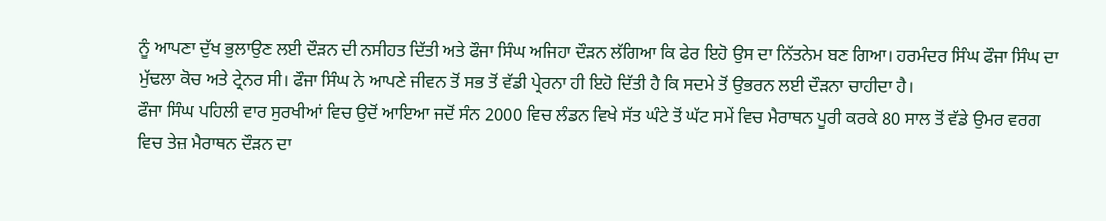ਨੂੰ ਆਪਣਾ ਦੁੱਖ ਭੁਲਾਉਣ ਲਈ ਦੌੜਨ ਦੀ ਨਸੀਹਤ ਦਿੱਤੀ ਅਤੇ ਫੌਜਾ ਸਿੰਘ ਅਜਿਹਾ ਦੌੜਨ ਲੱਗਿਆ ਕਿ ਫੇਰ ਇਹੋ ਉਸ ਦਾ ਨਿੱਤਨੇਮ ਬਣ ਗਿਆ। ਹਰਮੰਦਰ ਸਿੰਘ ਫੌਜਾ ਸਿੰਘ ਦਾ ਮੁੱਢਲਾ ਕੋਚ ਅਤੇ ਟ੍ਰੇਨਰ ਸੀ। ਫੌਜਾ ਸਿੰਘ ਨੇ ਆਪਣੇ ਜੀਵਨ ਤੋਂ ਸਭ ਤੋਂ ਵੱਡੀ ਪ੍ਰੇਰਨਾ ਹੀ ਇਹੋ ਦਿੱਤੀ ਹੈ ਕਿ ਸਦਮੇ ਤੋਂ ਉਭਰਨ ਲਈ ਦੌੜਨਾ ਚਾਹੀਦਾ ਹੈ।
ਫੌਜਾ ਸਿੰਘ ਪਹਿਲੀ ਵਾਰ ਸੁਰਖੀਆਂ ਵਿਚ ਉਦੋਂ ਆਇਆ ਜਦੋਂ ਸੰਨ 2000 ਵਿਚ ਲੰਡਨ ਵਿਖੇ ਸੱਤ ਘੰਟੇ ਤੋਂ ਘੱਟ ਸਮੇਂ ਵਿਚ ਮੈਰਾਥਨ ਪੂਰੀ ਕਰਕੇ 80 ਸਾਲ ਤੋਂ ਵੱਡੇ ਉਮਰ ਵਰਗ ਵਿਚ ਤੇਜ਼ ਮੈਰਾਥਨ ਦੌੜਨ ਦਾ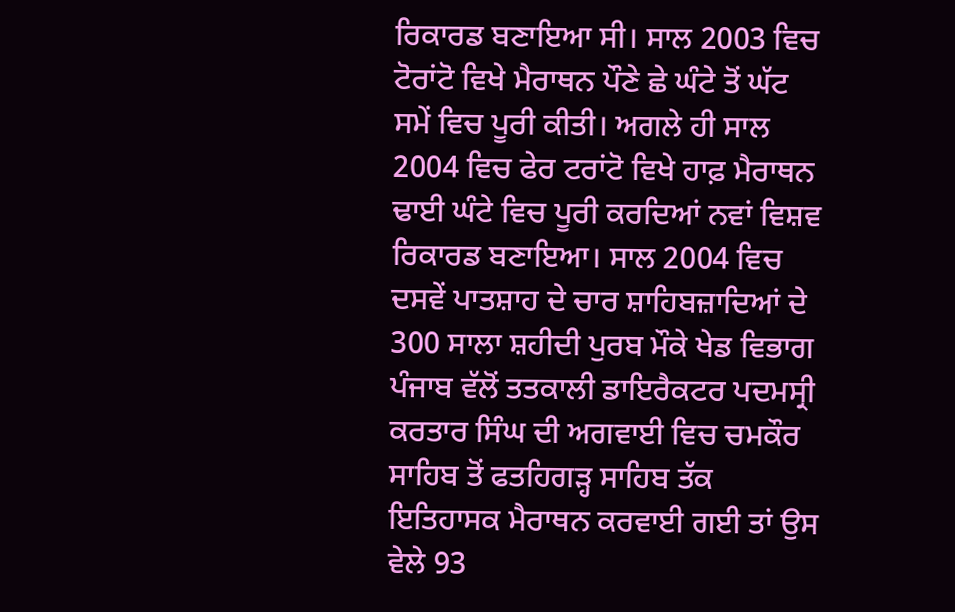ਰਿਕਾਰਡ ਬਣਾਇਆ ਸੀ। ਸਾਲ 2003 ਵਿਚ ਟੋਰਾਂਟੋ ਵਿਖੇ ਮੈਰਾਥਨ ਪੌਣੇ ਛੇ ਘੰਟੇ ਤੋਂ ਘੱਟ ਸਮੇਂ ਵਿਚ ਪੂਰੀ ਕੀਤੀ। ਅਗਲੇ ਹੀ ਸਾਲ 2004 ਵਿਚ ਫੇਰ ਟਰਾਂਟੋ ਵਿਖੇ ਹਾਫ਼ ਮੈਰਾਥਨ ਢਾਈ ਘੰਟੇ ਵਿਚ ਪੂਰੀ ਕਰਦਿਆਂ ਨਵਾਂ ਵਿਸ਼ਵ ਰਿਕਾਰਡ ਬਣਾਇਆ। ਸਾਲ 2004 ਵਿਚ ਦਸਵੇਂ ਪਾਤਸ਼ਾਹ ਦੇ ਚਾਰ ਸ਼ਾਹਿਬਜ਼ਾਦਿਆਂ ਦੇ 300 ਸਾਲਾ ਸ਼ਹੀਦੀ ਪੁਰਬ ਮੌਕੇ ਖੇਡ ਵਿਭਾਗ ਪੰਜਾਬ ਵੱਲੋਂ ਤਤਕਾਲੀ ਡਾਇਰੈਕਟਰ ਪਦਮਸ੍ਰੀ ਕਰਤਾਰ ਸਿੰਘ ਦੀ ਅਗਵਾਈ ਵਿਚ ਚਮਕੌਰ ਸਾਹਿਬ ਤੋਂ ਫਤਹਿਗੜ੍ਹ ਸਾਹਿਬ ਤੱਕ ਇਤਿਹਾਸਕ ਮੈਰਾਥਨ ਕਰਵਾਈ ਗਈ ਤਾਂ ਉਸ ਵੇਲੇ 93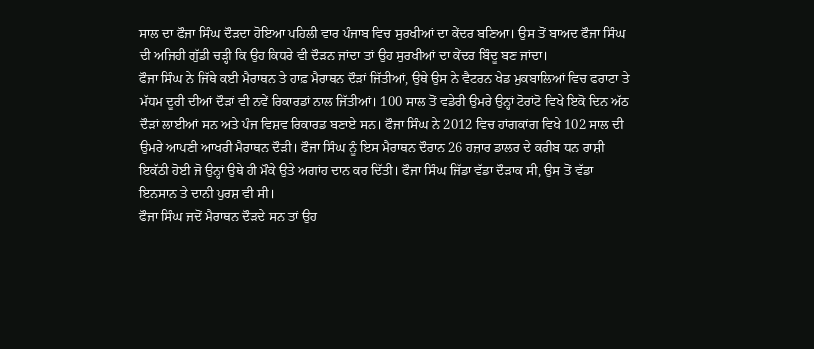ਸਾਲ ਦਾ ਫੌਜਾ ਸਿੰਘ ਦੌੜਦਾ ਹੋਇਆ ਪਹਿਲੀ ਵਾਰ ਪੰਜਾਬ ਵਿਚ ਸੁਰਖੀਆਂ ਦਾ ਕੇਂਦਰ ਬਣਿਆ। ਉਸ ਤੋਂ ਬਾਅਦ ਫੌਜਾ ਸਿੰਘ ਦੀ ਅਜਿਹੀ ਗੁੱਡੀ ਚੜ੍ਹੀ ਕਿ ਉਹ ਕਿਧਰੇ ਵੀ ਦੌੜਨ ਜਾਂਦਾ ਤਾਂ ਉਹ ਸੁਰਖੀਆਂ ਦਾ ਕੇਂਦਰ ਬਿੰਦੂ ਬਣ ਜਾਂਦਾ।
ਫੌਜਾ ਸਿੰਘ ਨੇ ਜਿੱਥੇ ਕਈ ਮੈਰਾਥਨ ਤੇ ਹਾਫ਼ ਮੈਰਾਥਨ ਦੌੜਾਂ ਜਿੱਤੀਆਂ, ਉਥੇ ਉਸ ਨੇ ਵੈਟਰਨ ਖੇਡ ਮੁਕਬਾਲਿਆਂ ਵਿਚ ਫਰਾਟਾ ਤੇ ਮੱਧਮ ਦੂਰੀ ਦੀਆਂ ਦੌੜਾਂ ਵੀ ਨਵੇਂ ਰਿਕਾਰਡਾਂ ਨਾਲ ਜਿੱਤੀਆਂ। 100 ਸਾਲ ਤੋਂ ਵਡੇਰੀ ਉਮਰੇ ਉਨ੍ਹਾਂ ਟੋਰਾਂਟੋ ਵਿਖੇ ਇਕੋ ਦਿਨ ਅੱਠ ਦੌੜਾਂ ਲਾਈਆਂ ਸਨ ਅਤੇ ਪੰਜ ਵਿਸ਼ਵ ਰਿਕਾਰਡ ਬਣਾਏ ਸਨ। ਫੌਜਾ ਸਿੰਘ ਨੇ 2012 ਵਿਚ ਹਾਂਗਕਾਂਗ ਵਿਖੇ 102 ਸਾਲ ਦੀ ਉਮਰੇ ਆਪਣੀ ਆਖਰੀ ਮੈਰਾਥਨ ਦੌੜੀ। ਫੌਜਾ ਸਿੰਘ ਨੂੰ ਇਸ ਮੈਰਾਥਨ ਦੌਰਾਨ 26 ਹਜ਼ਾਰ ਡਾਲਰ ਦੇ ਕਰੀਬ ਧਨ ਰਾਸ਼ੀ ਇਕੱਠੀ ਹੋਈ ਜੋ ਉਨ੍ਹਾਂ ਉਥੇ ਹੀ ਮੌਕੇ ਉਤੇ ਅਗਾਂਹ ਦਾਨ ਕਰ ਦਿੱਤੀ। ਫੌਜਾ ਸਿੰਘ ਜਿੱਡਾ ਵੱਡਾ ਦੌੜਾਕ ਸੀ, ਉਸ ਤੋਂ ਵੱਡਾ ਇਨਸਾਨ ਤੇ ਦਾਨੀ ਪੁਰਸ਼ ਵੀ ਸੀ।
ਫੌਜਾ ਸਿੰਘ ਜਦੋਂ ਮੈਰਾਥਨ ਦੌੜਦੇ ਸਨ ਤਾਂ ਉਹ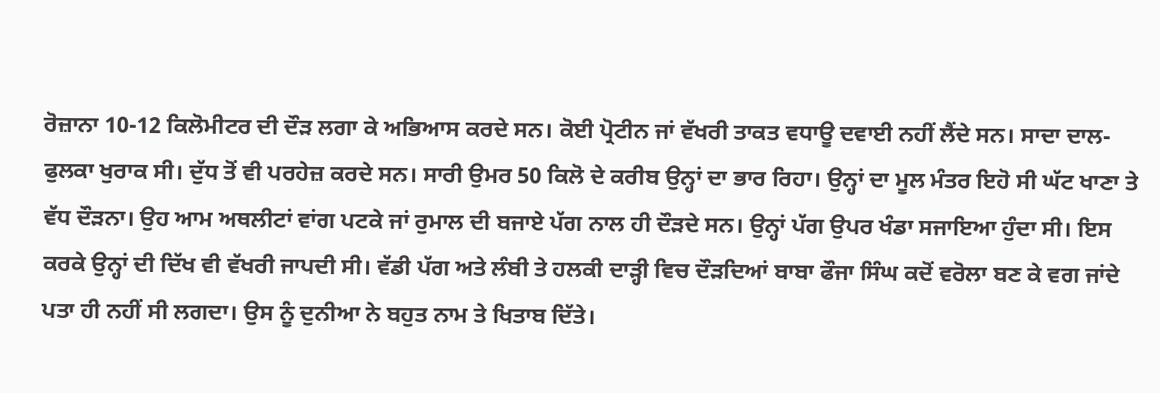ਰੋਜ਼ਾਨਾ 10-12 ਕਿਲੋਮੀਟਰ ਦੀ ਦੌੜ ਲਗਾ ਕੇ ਅਭਿਆਸ ਕਰਦੇ ਸਨ। ਕੋਈ ਪ੍ਰੋਟੀਨ ਜਾਂ ਵੱਖਰੀ ਤਾਕਤ ਵਧਾਊ ਦਵਾਈ ਨਹੀਂ ਲੈਂਦੇ ਸਨ। ਸਾਦਾ ਦਾਲ-ਫੁਲਕਾ ਖੁਰਾਕ ਸੀ। ਦੁੱਧ ਤੋਂ ਵੀ ਪਰਹੇਜ਼ ਕਰਦੇ ਸਨ। ਸਾਰੀ ਉਮਰ 50 ਕਿਲੋ ਦੇ ਕਰੀਬ ਉਨ੍ਹਾਂ ਦਾ ਭਾਰ ਰਿਹਾ। ਉਨ੍ਹਾਂ ਦਾ ਮੂਲ ਮੰਤਰ ਇਹੋ ਸੀ ਘੱਟ ਖਾਣਾ ਤੇ ਵੱਧ ਦੌੜਨਾ। ਉਹ ਆਮ ਅਥਲੀਟਾਂ ਵਾਂਗ ਪਟਕੇ ਜਾਂ ਰੁਮਾਲ ਦੀ ਬਜਾਏ ਪੱਗ ਨਾਲ ਹੀ ਦੌੜਦੇ ਸਨ। ਉਨ੍ਹਾਂ ਪੱਗ ਉਪਰ ਖੰਡਾ ਸਜਾਇਆ ਹੁੰਦਾ ਸੀ। ਇਸ ਕਰਕੇ ਉਨ੍ਹਾਂ ਦੀ ਦਿੱਖ ਵੀ ਵੱਖਰੀ ਜਾਪਦੀ ਸੀ। ਵੱਡੀ ਪੱਗ ਅਤੇ ਲੰਬੀ ਤੇ ਹਲਕੀ ਦਾੜ੍ਹੀ ਵਿਚ ਦੌੜਦਿਆਂ ਬਾਬਾ ਫੌਜਾ ਸਿੰਘ ਕਦੋਂ ਵਰੋਲਾ ਬਣ ਕੇ ਵਗ ਜਾਂਦੇ ਪਤਾ ਹੀ ਨਹੀਂ ਸੀ ਲਗਦਾ। ਉਸ ਨੂੰ ਦੁਨੀਆ ਨੇ ਬਹੁਤ ਨਾਮ ਤੇ ਖਿਤਾਬ ਦਿੱਤੇ।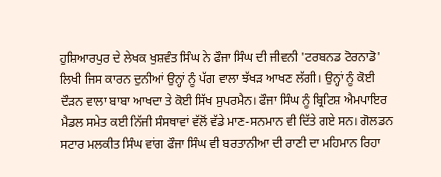ਹੁਸ਼ਿਆਰਪੁਰ ਦੇ ਲੇਖਕ ਖੁਸ਼ਵੰਤ ਸਿੰਘ ਨੇ ਫੌਜਾ ਸਿੰਘ ਦੀ ਜੀਵਨੀ 'ਟਰਬਨਡ ਟੋਰਨਾਡੋ' ਲਿਖੀ ਜਿਸ ਕਾਰਨ ਦੁਨੀਆਂ ਉਨ੍ਹਾਂ ਨੂੰ ਪੱਗ ਵਾਲਾ ਝੱਖੜ ਆਖਣ ਲੱਗੀ। ਉਨ੍ਹਾਂ ਨੂੰ ਕੋਈ ਦੌੜਨ ਵਾਲਾ ਬਾਬਾ ਆਖਦਾ ਤੇ ਕੋਈ ਸਿੱਖ ਸੁਪਰਮੈਨ। ਫੌਜਾ ਸਿੰਘ ਨੂੰ ਬ੍ਰਿਟਿਸ਼ ਐਮਪਾਇਰ ਮੈਡਲ ਸਮੇਤ ਕਈ ਨਿੱਜੀ ਸੰਸਥਾਵਾਂ ਵੱਲੋਂ ਵੱਡੇ ਮਾਣ-ਸਨਮਾਨ ਵੀ ਦਿੱਤੇ ਗਏ ਸਨ। ਗੋਲਡਨ ਸਟਾਰ ਮਲਕੀਤ ਸਿੰਘ ਵਾਂਗ ਫੌਜਾ ਸਿੰਘ ਵੀ ਬਰਤਾਨੀਆ ਦੀ ਰਾਣੀ ਦਾ ਮਹਿਮਾਨ ਰਿਹਾ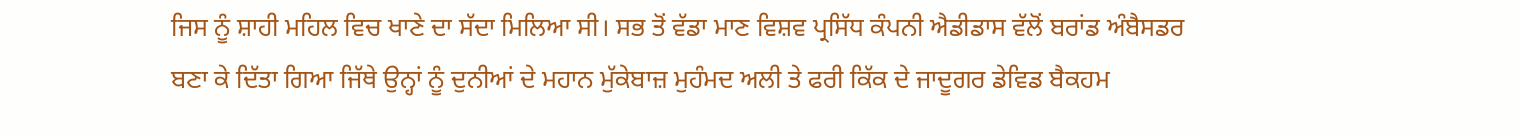ਜਿਸ ਨੂੰ ਸ਼ਾਹੀ ਮਹਿਲ ਵਿਚ ਖਾਣੇ ਦਾ ਸੱਦਾ ਮਿਲਿਆ ਸੀ। ਸਭ ਤੋਂ ਵੱਡਾ ਮਾਣ ਵਿਸ਼ਵ ਪ੍ਰਸਿੱਧ ਕੰਪਨੀ ਐਡੀਡਾਸ ਵੱਲੋਂ ਬਰਾਂਡ ਅੰਬੈਸਡਰ ਬਣਾ ਕੇ ਦਿੱਤਾ ਗਿਆ ਜਿੱਥੇ ਉਨ੍ਹਾਂ ਨੂੰ ਦੁਨੀਆਂ ਦੇ ਮਹਾਨ ਮੁੱਕੇਬਾਜ਼ ਮੁਹੰਮਦ ਅਲੀ ਤੇ ਫਰੀ ਕਿੱਕ ਦੇ ਜਾਦੂਗਰ ਡੇਵਿਡ ਬੈਕਹਮ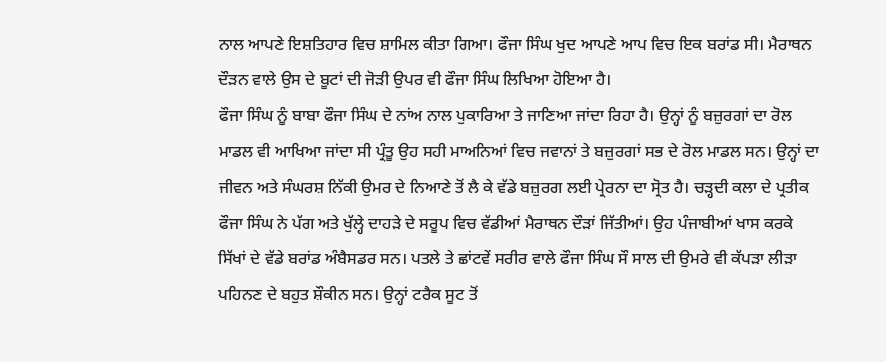ਨਾਲ ਆਪਣੇ ਇਸ਼ਤਿਹਾਰ ਵਿਚ ਸ਼ਾਮਿਲ ਕੀਤਾ ਗਿਆ। ਫੌਜਾ ਸਿੰਘ ਖੁਦ ਆਪਣੇ ਆਪ ਵਿਚ ਇਕ ਬਰਾਂਡ ਸੀ। ਮੈਰਾਥਨ ਦੌੜਨ ਵਾਲੇ ਉਸ ਦੇ ਬੂਟਾਂ ਦੀ ਜੋੜੀ ਉਪਰ ਵੀ ਫੌਜਾ ਸਿੰਘ ਲਿਖਿਆ ਹੋਇਆ ਹੈ।
ਫੌਜਾ ਸਿੰਘ ਨੂੰ ਬਾਬਾ ਫੌਜਾ ਸਿੰਘ ਦੇ ਨਾਂਅ ਨਾਲ ਪੁਕਾਰਿਆ ਤੇ ਜਾਣਿਆ ਜਾਂਦਾ ਰਿਹਾ ਹੈ। ਉਨ੍ਹਾਂ ਨੂੰ ਬਜ਼ੁਰਗਾਂ ਦਾ ਰੋਲ ਮਾਡਲ ਵੀ ਆਖਿਆ ਜਾਂਦਾ ਸੀ ਪ੍ਰੰਤੂ ਉਹ ਸਹੀ ਮਾਅਨਿਆਂ ਵਿਚ ਜਵਾਨਾਂ ਤੇ ਬਜ਼ੁਰਗਾਂ ਸਭ ਦੇ ਰੋਲ ਮਾਡਲ ਸਨ। ਉਨ੍ਹਾਂ ਦਾ ਜੀਵਨ ਅਤੇ ਸੰਘਰਸ਼ ਨਿੱਕੀ ਉਮਰ ਦੇ ਨਿਆਣੇ ਤੋਂ ਲੈ ਕੇ ਵੱਡੇ ਬਜ਼ੁਰਗ ਲਈ ਪ੍ਰੇਰਨਾ ਦਾ ਸ੍ਰੋਤ ਹੈ। ਚੜ੍ਹਦੀ ਕਲਾ ਦੇ ਪ੍ਰਤੀਕ ਫੌਜਾ ਸਿੰਘ ਨੇ ਪੱਗ ਅਤੇ ਖੁੱਲ੍ਹੇ ਦਾਹੜੇ ਦੇ ਸਰੂਪ ਵਿਚ ਵੱਡੀਆਂ ਮੈਰਾਥਨ ਦੌੜਾਂ ਜਿੱਤੀਆਂ। ਉਹ ਪੰਜਾਬੀਆਂ ਖਾਸ ਕਰਕੇ ਸਿੱਖਾਂ ਦੇ ਵੱਡੇ ਬਰਾਂਡ ਅੰਬੈਸਡਰ ਸਨ। ਪਤਲੇ ਤੇ ਛਾਂਟਵੇਂ ਸਰੀਰ ਵਾਲੇ ਫੌਜਾ ਸਿੰਘ ਸੌ ਸਾਲ ਦੀ ਉਮਰੇ ਵੀ ਕੱਪੜਾ ਲੀੜਾ ਪਹਿਨਣ ਦੇ ਬਹੁਤ ਸ਼ੌਕੀਨ ਸਨ। ਉਨ੍ਹਾਂ ਟਰੈਕ ਸੂਟ ਤੋਂ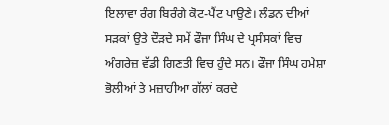ਇਲਾਵਾ ਰੰਗ ਬਿਰੰਗੇ ਕੋਟ-ਪੈਂਟ ਪਾਉਣੇ। ਲੰਡਨ ਦੀਆਂ ਸੜਕਾਂ ਉਤੇ ਦੌੜਦੇ ਸਮੇਂ ਫੌਜਾ ਸਿੰਘ ਦੇ ਪ੍ਰਸੰਸਕਾਂ ਵਿਚ ਅੰਗਰੇਜ਼ ਵੱਡੀ ਗਿਣਤੀ ਵਿਚ ਹੁੰਦੇ ਸਨ। ਫੌਜਾ ਸਿੰਘ ਹਮੇਸ਼ਾ ਭੋਲੀਆਂ ਤੇ ਮਜ਼ਾਹੀਆ ਗੱਲਾਂ ਕਰਦੇ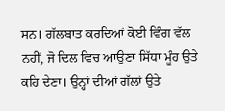ਸਨ। ਗੱਲਬਾਤ ਕਰਦਿਆਂ ਕੋਈ ਵਿੰਗ ਵੱਲ ਨਹੀਂ, ਜੋ ਦਿਲ ਵਿਚ ਆਉਣਾ ਸਿੱਧਾ ਮੂੰਹ ਉਤੇ ਕਹਿ ਦੇਣਾ। ਉਨ੍ਹਾਂ ਦੀਆਂ ਗੱਲਾਂ ਉਤੇ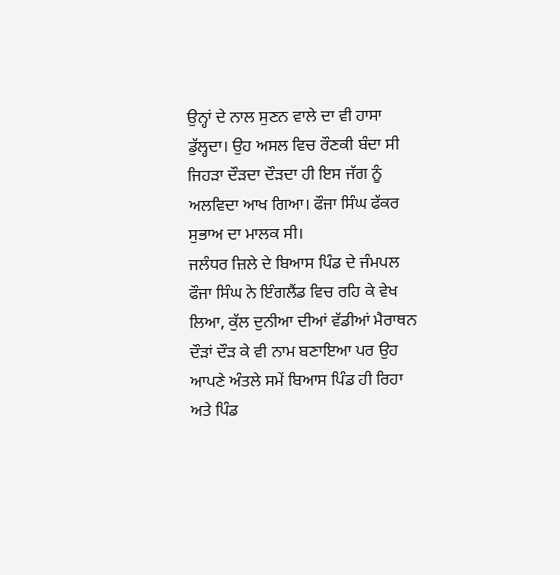ਉਨ੍ਹਾਂ ਦੇ ਨਾਲ ਸੁਣਨ ਵਾਲੇ ਦਾ ਵੀ ਹਾਸਾ ਡੁੱਲ੍ਹਦਾ। ਉਹ ਅਸਲ ਵਿਚ ਰੌਣਕੀ ਬੰਦਾ ਸੀ ਜਿਹੜਾ ਦੌੜਦਾ ਦੌੜਦਾ ਹੀ ਇਸ ਜੱਗ ਨੂੰ ਅਲਵਿਦਾ ਆਖ ਗਿਆ। ਫੌਜਾ ਸਿੰਘ ਫੱਕਰ ਸੁਭਾਅ ਦਾ ਮਾਲਕ ਸੀ।
ਜਲੰਧਰ ਜ਼ਿਲੇ ਦੇ ਬਿਆਸ ਪਿੰਡ ਦੇ ਜੰਮਪਲ ਫੌਜਾ ਸਿੰਘ ਨੇ ਇੰਗਲੈਂਡ ਵਿਚ ਰਹਿ ਕੇ ਵੇਖ ਲਿਆ, ਕੁੱਲ ਦੁਨੀਆ ਦੀਆਂ ਵੱਡੀਆਂ ਮੈਰਾਥਨ ਦੌੜਾਂ ਦੌੜ ਕੇ ਵੀ ਨਾਮ ਬਣਾਇਆ ਪਰ ਉਹ ਆਪਣੇ ਅੰਤਲੇ ਸਮੇਂ ਬਿਆਸ ਪਿੰਡ ਹੀ ਰਿਹਾ ਅਤੇ ਪਿੰਡ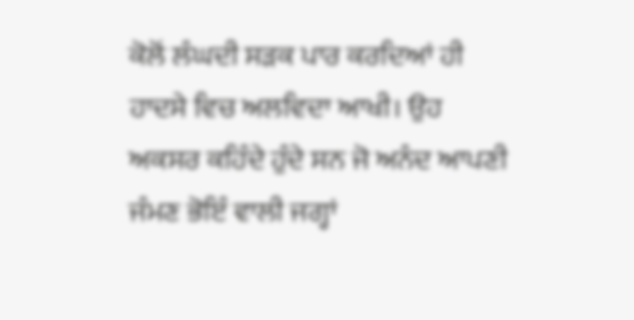ਕੋਲੋਂ ਲੰਘਦੀ ਸੜਕ ਪਾਰ ਕਰਦਿਆਂ ਹੀ ਹਾਦਸੇ ਵਿਚ ਅਲਵਿਦਾ ਆਖੀ। ਉਹ ਅਕਸਰ ਕਹਿੰਦੇ ਹੁੰਦੇ ਸਨ ਜੋ ਅਨੰਦ ਆਪਣੀ ਜੰਮਣ ਭੋਇੰ ਵਾਲੀ ਜਗ੍ਹਾਂ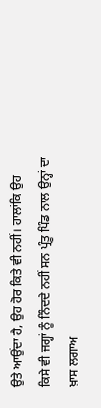ਉਤੇ ਆਉਂਦਾ ਹੈ, ਉਹ ਹੋਰ ਕਿਤੇ ਵੀ ਨਹੀਂ। ਹਾਲਾਂਕਿ ਉਹ ਕਿਸੇ ਵੀ ਜਗ੍ਹਾਂ ਨੂੰ ਨਿੰਦਦੇ ਨਹੀਂ ਸਨ ਪ੍ਰੰਤੂ ਪਿੰਡ ਨਾਲ ਉਨ੍ਹਾਂ ਦਾ ਖ਼ਾਸ ਲਗਾਅ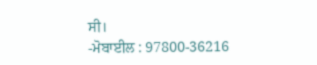ਸੀ।
-ਮੋਬਾਈਲ : 97800-36216